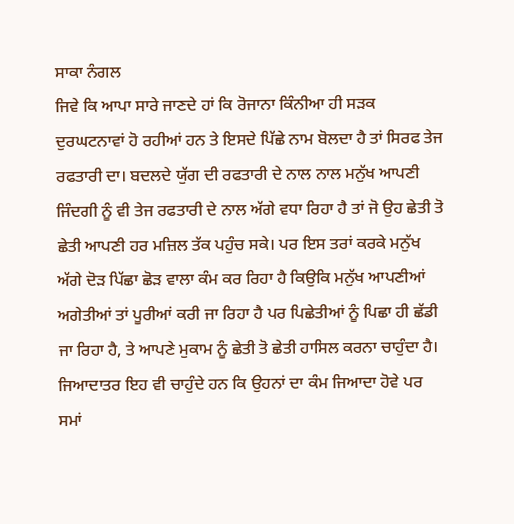ਸਾਕਾ ਨੰਗਲ
ਜਿਵੇ ਕਿ ਆਪਾ ਸਾਰੇ ਜਾਣਦੇ ਹਾਂ ਕਿ ਰੋਜਾਨਾ ਕਿੰਨੀਆ ਹੀ ਸੜਕ ਦੁਰਘਟਨਾਵਾਂ ਹੋ ਰਹੀਆਂ ਹਨ ਤੇ ਇਸਦੇ ਪਿੱਛੇ ਨਾਮ ਬੋਲਦਾ ਹੈ ਤਾਂ ਸਿਰਫ ਤੇਜ ਰਫਤਾਰੀ ਦਾ। ਬਦਲਦੇ ਯੁੱਗ ਦੀ ਰਫਤਾਰੀ ਦੇ ਨਾਲ ਨਾਲ ਮਨੁੱਖ ਆਪਣੀ ਜਿੰਦਗੀ ਨੂੰ ਵੀ ਤੇਜ ਰਫਤਾਰੀ ਦੇ ਨਾਲ ਅੱਗੇ ਵਧਾ ਰਿਹਾ ਹੈ ਤਾਂ ਜੋ ਉਹ ਛੇਤੀ ਤੋ ਛੇਤੀ ਆਪਣੀ ਹਰ ਮਜ਼ਿਲ ਤੱਕ ਪਹੁੰਚ ਸਕੇ। ਪਰ ਇਸ ਤਰਾਂ ਕਰਕੇ ਮਨੁੱਖ ਅੱਗੇ ਦੋੜ ਪਿੱਛਾ ਛੋੜ ਵਾਲਾ ਕੰਮ ਕਰ ਰਿਹਾ ਹੈ ਕਿਉਕਿ ਮਨੁੱਖ ਆਪਣੀਆਂ ਅਗੇਤੀਆਂ ਤਾਂ ਪੂਰੀਆਂ ਕਰੀ ਜਾ ਰਿਹਾ ਹੈ ਪਰ ਪਿਛੇਤੀਆਂ ਨੂੰ ਪਿਛਾ ਹੀ ਛੱਡੀ ਜਾ ਰਿਹਾ ਹੈ, ਤੇ ਆਪਣੇ ਮੁਕਾਮ ਨੂੰ ਛੇਤੀ ਤੋ ਛੇਤੀ ਹਾਸਿਲ ਕਰਨਾ ਚਾਹੁੰਦਾ ਹੈ। ਜਿਆਦਾਤਰ ਇਹ ਵੀ ਚਾਹੁੰਦੇ ਹਨ ਕਿ ਉਹਨਾਂ ਦਾ ਕੰਮ ਜਿਆਦਾ ਹੋਵੇ ਪਰ ਸਮਾਂ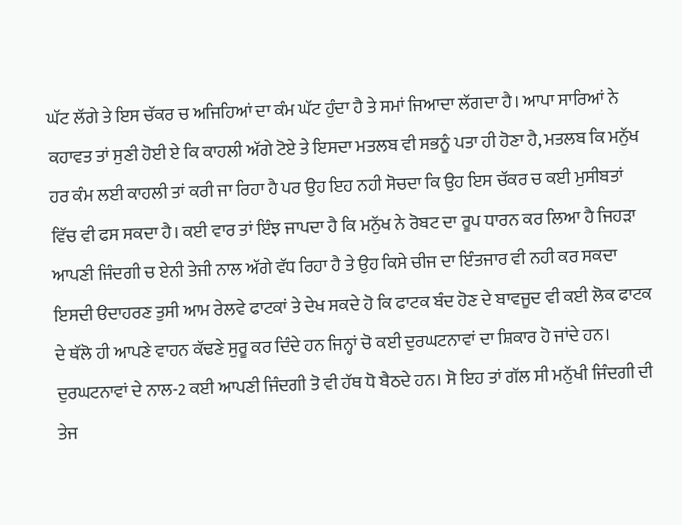ਘੱਟ ਲੱਗੇ ਤੇ ਇਸ ਚੱਕਰ ਚ ਅਜਿਹਿਆਂ ਦਾ ਕੰਮ ਘੱਟ ਹੁੰਦਾ ਹੈ ਤੇ ਸਮਾਂ ਜਿਆਦਾ ਲੱਗਦਾ ਹੈ। ਆਪਾ ਸਾਰਿਆਂ ਨੇ ਕਹਾਵਤ ਤਾਂ ਸੁਣੀ ਹੋਈ ਏ ਕਿ ਕਾਹਲੀ ਅੱਗੇ ਟੋਏ ਤੇ ਇਸਦਾ ਮਤਲਬ ਵੀ ਸਭਨੂੰ ਪਤਾ ਹੀ ਹੋਣਾ ਹੈ, ਮਤਲਬ ਕਿ ਮਨੁੱਖ ਹਰ ਕੰਮ ਲਈ ਕਾਹਲੀ ਤਾਂ ਕਰੀ ਜਾ ਰਿਹਾ ਹੈ ਪਰ ਉਹ ਇਹ ਨਹੀ ਸੋਚਦਾ ਕਿ ਉਹ ਇਸ ਚੱਕਰ ਚ ਕਈ ਮੁਸੀਬਤਾਂ ਵਿੱਚ ਵੀ ਫਸ ਸਕਦਾ ਹੈ। ਕਈ ਵਾਰ ਤਾਂ ਇੰਝ ਜਾਪਦਾ ਹੈ ਕਿ ਮਨੁੱਖ ਨੇ ਰੋਬਟ ਦਾ ਰੂਪ ਧਾਰਨ ਕਰ ਲਿਆ ਹੈ ਜਿਹੜਾ ਆਪਣੀ ਜਿੰਦਗੀ ਚ ਏਨੀ ਤੇਜੀ ਨਾਲ ਅੱਗੇ ਵੱਧ ਰਿਹਾ ਹੈ ਤੇ ਉਹ ਕਿਸੇ ਚੀਜ ਦਾ ਇੰਤਜਾਰ ਵੀ ਨਹੀ ਕਰ ਸਕਦਾ ਇਸਦੀ ੳਦਾਹਰਣ ਤੁਸੀ ਆਮ ਰੇਲਵੇ ਫਾਟਕਾਂ ਤੇ ਦੇਖ ਸਕਦੇ ਹੋ ਕਿ ਫਾਟਕ ਬੰਦ ਹੋਣ ਦੇ ਬਾਵਜੂਦ ਵੀ ਕਈ ਲੋਕ ਫਾਟਕ ਦੇ ਥੱਲੋ ਹੀ ਆਪਣੇ ਵਾਹਨ ਕੱਢਣੇ ਸੁਰੂ ਕਰ ਦਿੰਦੇ ਹਨ ਜਿਨ੍ਹਾਂ ਚੋ ਕਈ ਦੁਰਘਟਨਾਵਾਂ ਦਾ ਸ਼ਿਕਾਰ ਹੋ ਜਾਂਦੇ ਹਨ। ਦੁਰਘਟਨਾਵਾਂ ਦੇ ਨਾਲ-2 ਕਈ ਆਪਣੀ ਜਿੰਦਗੀ ਤੋ ਵੀ ਹੱਥ ਧੋ ਬੈਠਦੇ ਹਨ। ਸੋ ਇਹ ਤਾਂ ਗੱਲ ਸੀ ਮਨੁੱਖੀ ਜਿੰਦਗੀ ਦੀ ਤੇਜ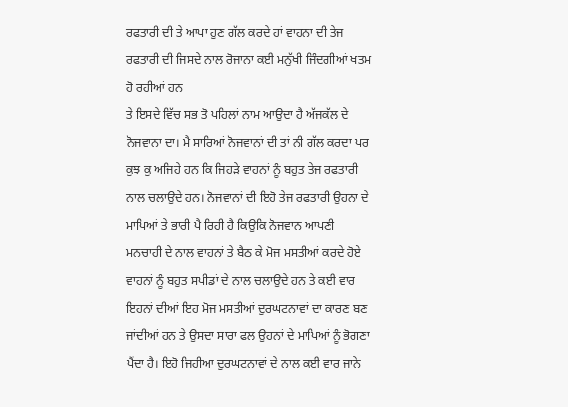ਰਫਤਾਰੀ ਦੀ ਤੇ ਆਪਾ ਹੁਣ ਗੱਲ ਕਰਦੇ ਹਾਂ ਵਾਹਨਾ ਦੀ ਤੇਜ ਰਫਤਾਰੀ ਦੀ ਜਿਸਦੇ ਨਾਲ ਰੋਜਾਨਾ ਕਈ ਮਨੁੱਖੀ ਜਿੰਦਗੀਆਂ ਖਤਮ ਹੋ ਰਹੀਆਂ ਹਨ
ਤੇ ਇਸਦੇ ਵਿੱਚ ਸਭ ਤੋ ਪਹਿਲਾਂ ਨਾਮ ਆਉਦਾ ਹੈ ਅੱਜਕੱਲ ਦੇ ਨੋਜਵਾਨਾ ਦਾ। ਮੈ ਸਾਰਿਆਂ ਨੋਜਵਾਨਾਂ ਦੀ ਤਾਂ ਨੀ ਗੱਲ ਕਰਦਾ ਪਰ ਕੁਝ ਕੁ ਅਜਿਹੇ ਹਨ ਕਿ ਜਿਹੜੇ ਵਾਹਨਾਂ ਨੂੰ ਬਹੁਤ ਤੇਜ ਰਫਤਾਰੀ ਨਾਲ ਚਲਾਉਦੇ ਹਨ। ਨੋਜਵਾਨਾਂ ਦੀ ਇਹੋ ਤੇਜ ਰਫਤਾਰੀ ਉਹਨਾ ਦੇ ਮਾਪਿਆਂ ਤੇ ਭਾਰੀ ਪੈ ਰਿਹੀ ਹੈ ਕਿਉਕਿ ਨੋਜਵਾਨ ਆਪਣੀ ਮਨਚਾਹੀ ਦੇ ਨਾਲ ਵਾਹਨਾਂ ਤੇ ਬੈਠ ਕੇ ਮੋਜ ਮਸਤੀਆਂ ਕਰਦੇ ਹੋਏ ਵਾਹਨਾਂ ਨੂੰ ਬਹੁਤ ਸਪੀਡਾਂ ਦੇ ਨਾਲ ਚਲਾਉਦੇ ਹਨ ਤੇ ਕਈ ਵਾਰ ਇਹਨਾਂ ਦੀਆਂ ਇਹ ਮੋਜ ਮਸਤੀਆਂ ਦੁਰਘਟਨਾਵਾਂ ਦਾ ਕਾਰਣ ਬਣ ਜਾਂਦੀਆਂ ਹਨ ਤੇ ਉਸਦਾ ਸਾਰਾ ਫਲ ਉਹਨਾਂ ਦੇ ਮਾਪਿਆਂ ਨੂੰ ਭੋਗਣਾ ਪੈਂਦਾ ਹੈ। ਇਹੋ ਜਿਹੀਆ ਦੁਰਘਟਨਾਵਾਂ ਦੇ ਨਾਲ ਕਈ ਵਾਰ ਜਾਨੇ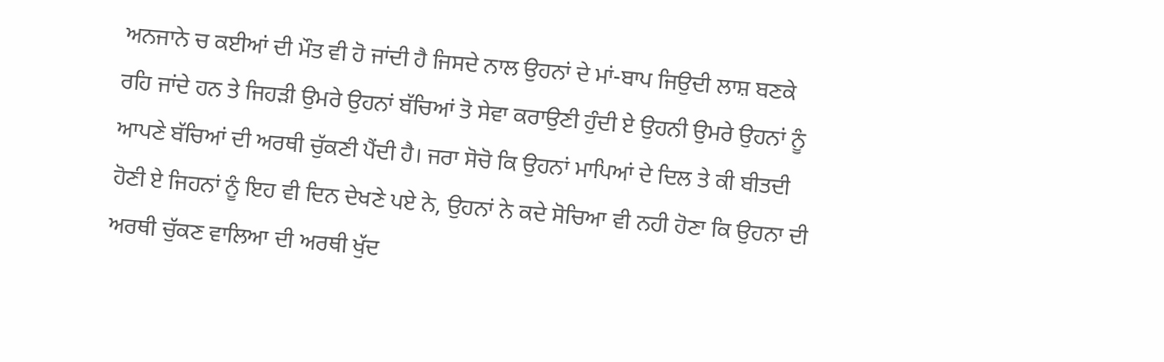ਅਨਜਾਨੇ ਚ ਕਈਆਂ ਦੀ ਮੌਤ ਵੀ ਹੋ ਜਾਂਦੀ ਹੈ ਜਿਸਦੇ ਨਾਲ ਉਹਨਾਂ ਦੇ ਮਾਂ-ਬਾਪ ਜਿਉਦੀ ਲਾਸ਼ ਬਣਕੇ ਰਹਿ ਜਾਂਦੇ ਹਨ ਤੇ ਜਿਹੜੀ ਉਮਰੇ ਉਹਨਾਂ ਬੱਚਿਆਂ ਤੋ ਸੇਵਾ ਕਰਾਉਣੀ ਹੁੰਦੀ ਏ ਉਹਨੀ ਉਮਰੇ ਉਹਨਾਂ ਨੂੰ ਆਪਣੇ ਬੱਚਿਆਂ ਦੀ ਅਰਥੀ ਚੁੱਕਣੀ ਪੈਂਦੀ ਹੈ। ਜਰਾ ਸੋਚੋ ਕਿ ਉਹਨਾਂ ਮਾਪਿਆਂ ਦੇ ਦਿਲ ਤੇ ਕੀ ਬੀਤਦੀ ਹੋਣੀ ਏ ਜਿਹਨਾਂ ਨੂੰ ਇਹ ਵੀ ਦਿਨ ਦੇਖਣੇ ਪਏ ਨੇ, ਉਹਨਾਂ ਨੇ ਕਦੇ ਸੋਚਿਆ ਵੀ ਨਹੀ ਹੋਣਾ ਕਿ ਉਹਨਾ ਦੀ ਅਰਥੀ ਚੁੱਕਣ ਵਾਲਿਆ ਦੀ ਅਰਥੀ ਖੁੱਦ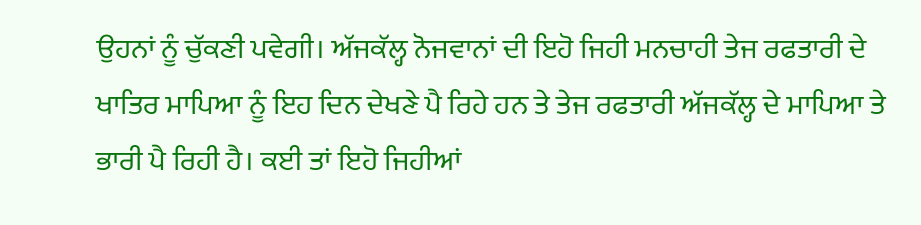ਉਹਨਾਂ ਨੂੰ ਚੁੱਕਣੀ ਪਵੇਗੀ। ਅੱਜਕੱਲ੍ਹ ਨੋਜਵਾਨਾਂ ਦੀ ਇਹੋ ਜਿਹੀ ਮਨਚਾਹੀ ਤੇਜ ਰਫਤਾਰੀ ਦੇ ਖਾਤਿਰ ਮਾਪਿਆ ਨੂੰ ਇਹ ਦਿਨ ਦੇਖਣੇ ਪੈ ਰਿਹੇ ਹਨ ਤੇ ਤੇਜ ਰਫਤਾਰੀ ਅੱਜਕੱਲ੍ਹ ਦੇ ਮਾਪਿਆ ਤੇ ਭਾਰੀ ਪੈ ਰਿਹੀ ਹੈ। ਕਈ ਤਾਂ ਇਹੋ ਜਿਹੀਆਂ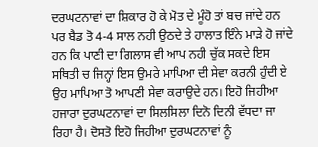ਦਰਘਟਨਾਵਾਂ ਦਾ ਸ਼ਿਕਾਰ ਹੋ ਕੇ ਮੋਤ ਦੇ ਮੂੰਹੋ ਤਾਂ ਬਚ ਜਾਂਦੇ ਹਨ ਪਰ ਬੈਡ ਤੋ 4-4 ਸਾਲ ਨਹੀ ਉਠਦੇ ਤੇ ਹਾਲਾਤ ਇੰਨੇ ਮਾੜੇ ਹੋ ਜਾਂਦੇ ਹਨ ਕਿ ਪਾਣੀ ਦਾ ਗਿਲਾਸ ਵੀ ਆਪ ਨਹੀ ਚੁੱਕ ਸਕਦੇ ਇਸ ਸਥਿਤੀ ਚ ਜਿਨ੍ਹਾਂ ਇਸ ਉਮਰੇ ਮਾਪਿਆ ਦੀ ਸੇਵਾ ਕਰਨੀ ਹੁੰਦੀ ਏ ਉਹ ਮਾਪਿਆ ਤੋ ਆਪਣੀ ਸੇਵਾ ਕਰਾਉਦੇ ਹਨ। ਇਹੋ ਜਿਹੀਆ ਹਜਾਰਾ ਦੁਰਘਟਨਾਵਾਂ ਦਾ ਸਿਲਸਿਲਾ ਦਿਨੋ ਦਿਨੀ ਵੱਧਦਾ ਜਾ ਰਿਹਾ ਹੈ। ਦੋਸਤੋ ਇਹੋ ਜਿਹੀਆ ਦੁਰਘਟਨਾਵਾਂ ਨੂੰ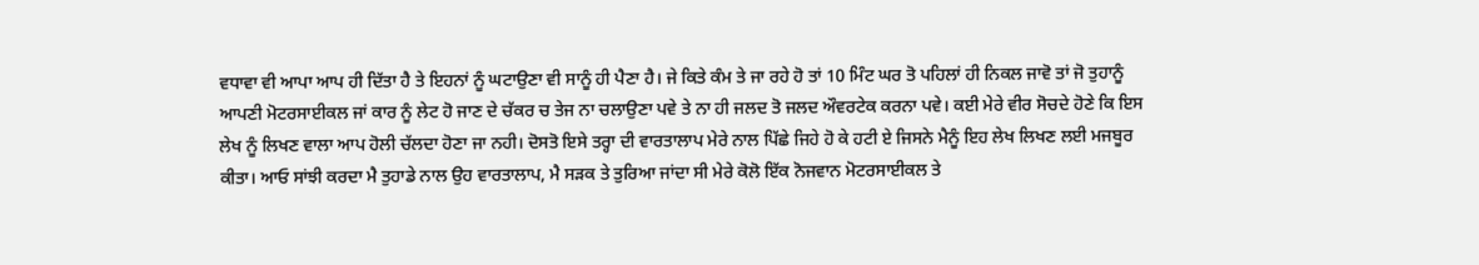ਵਧਾਵਾ ਵੀ ਆਪਾ ਆਪ ਹੀ ਦਿੱਤਾ ਹੈ ਤੇ ਇਹਨਾਂ ਨੂੰ ਘਟਾਉਣਾ ਵੀ ਸਾਨੂੰ ਹੀ ਪੈਣਾ ਹੈ। ਜੇ ਕਿਤੇ ਕੰਮ ਤੇ ਜਾ ਰਹੇ ਹੋ ਤਾਂ 10 ਮਿੰਟ ਘਰ ਤੋ ਪਹਿਲਾਂ ਹੀ ਨਿਕਲ ਜਾਵੋ ਤਾਂ ਜੋ ਤੁਹਾਨੂੰ ਆਪਣੀ ਮੋਟਰਸਾਈਕਲ ਜਾਂ ਕਾਰ ਨੂੰ ਲੇਟ ਹੋ ਜਾਣ ਦੇ ਚੱਕਰ ਚ ਤੇਜ ਨਾ ਚਲਾਉਣਾ ਪਵੇ ਤੇ ਨਾ ਹੀ ਜਲਦ ਤੋ ਜਲਦ ਔਵਰਟੇਕ ਕਰਨਾ ਪਵੇ। ਕਈ ਮੇਰੇ ਵੀਰ ਸੋਚਦੇ ਹੋਣੇ ਕਿ ਇਸ ਲੇਖ ਨੂੰ ਲਿਖਣ ਵਾਲਾ ਆਪ ਹੋਲੀ ਚੱਲਦਾ ਹੋਣਾ ਜਾ ਨਹੀ। ਦੋਸਤੋ ਇਸੇ ਤਰ੍ਹਾ ਦੀ ਵਾਰਤਾਲਾਪ ਮੇਰੇ ਨਾਲ ਪਿੱਛੇ ਜਿਹੇ ਹੋ ਕੇ ਹਟੀ ਏ ਜਿਸਨੇ ਮੈਨੂੰ ਇਹ ਲੇਖ ਲਿਖਣ ਲਈ ਮਜਬੂਰ ਕੀਤਾ। ਆਓ ਸਾਂਝੀ ਕਰਦਾ ਮੈ ਤੁਹਾਡੇ ਨਾਲ ਉਹ ਵਾਰਤਾਲਾਪ, ਮੈ ਸੜਕ ਤੇ ਤੁਰਿਆ ਜਾਂਦਾ ਸੀ ਮੇਰੇ ਕੋਲੋ ਇੱਕ ਨੋਜਵਾਨ ਮੋਟਰਸਾਈਕਲ ਤੇ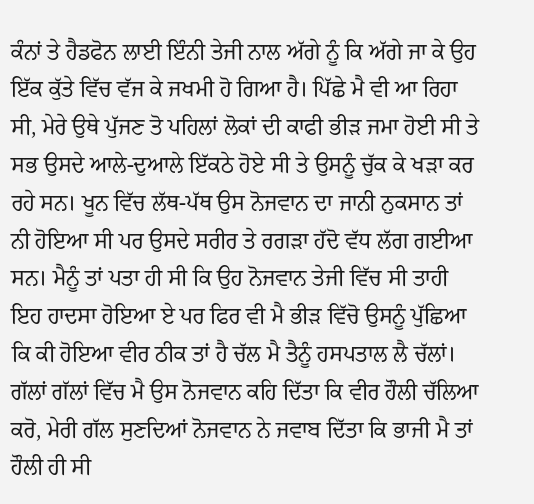ਕੰਨਾਂ ਤੇ ਹੈਡਫੋਨ ਲਾਈ ਇੰਨੀ ਤੇਜੀ ਨਾਲ ਅੱਗੇ ਨੂੰ ਕਿ ਅੱਗੇ ਜਾ ਕੇ ਉਹ ਇੱਕ ਕੁੱਤੇ ਵਿੱਚ ਵੱਜ ਕੇ ਜਖਮੀ ਹੋ ਗਿਆ ਹੈ। ਪਿੱਛੇ ਮੈ ਵੀ ਆ ਰਿਹਾ ਸੀ, ਮੇਰੇ ਉਥੇ ਪੁੱਜਣ ਤੋ ਪਹਿਲਾਂ ਲੋਕਾਂ ਦੀ ਕਾਫੀ ਭੀੜ ਜਮਾ ਹੋਈ ਸੀ ਤੇ ਸਭ ਉਸਦੇ ਆਲੇ-ਦੁਆਲੇ ਇੱਕਠੇ ਹੋਏ ਸੀ ਤੇ ਉਸਨੂੰ ਚੁੱਕ ਕੇ ਖੜਾ ਕਰ ਰਹੇ ਸਨ। ਖੂਨ ਵਿੱਚ ਲੱਥ-ਪੱਥ ਉਸ ਨੋਜਵਾਨ ਦਾ ਜਾਨੀ ਨੁਕਸਾਨ ਤਾਂ ਨੀ ਹੋਇਆ ਸੀ ਪਰ ਉਸਦੇ ਸਰੀਰ ਤੇ ਰਗੜਾ ਹੱਦੋ ਵੱਧ ਲੱਗ ਗਈਆ ਸਨ। ਮੈਨੂੰ ਤਾਂ ਪਤਾ ਹੀ ਸੀ ਕਿ ਉਹ ਨੋਜਵਾਨ ਤੇਜੀ ਵਿੱਚ ਸੀ ਤਾਹੀ ਇਹ ਹਾਦਸਾ ਹੋਇਆ ਏ ਪਰ ਫਿਰ ਵੀ ਮੈ ਭੀੜ ਵਿੱਚੋ ਉਸਨੂੰ ਪੁੱਛਿਆ ਕਿ ਕੀ ਹੋਇਆ ਵੀਰ ਠੀਕ ਤਾਂ ਹੈ ਚੱਲ ਮੈ ਤੈਨੂੰ ਹਸਪਤਾਲ ਲੈ ਚੱਲਾਂ। ਗੱਲਾਂ ਗੱਲਾਂ ਵਿੱਚ ਮੈ ਉਸ ਨੋਜਵਾਨ ਕਹਿ ਦਿੱਤਾ ਕਿ ਵੀਰ ਹੌਲੀ ਚੱਲਿਆ ਕਰੋ, ਮੇਰੀ ਗੱਲ ਸੁਣਦਿਆਂ ਨੋਜਵਾਨ ਨੇ ਜਵਾਬ ਦਿੱਤਾ ਕਿ ਭਾਜੀ ਮੈ ਤਾਂ ਹੌਲੀ ਹੀ ਸੀ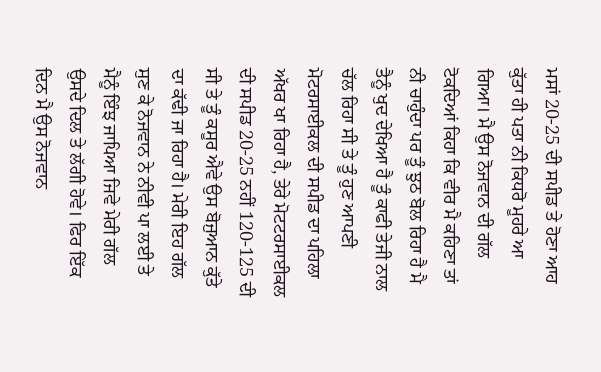ਮਸਾਂ 20-25 ਦੀ ਸਪੀਡ ਤੇ ਹੋਣਾ ਆਹ ਕੁੱਤਾ ਹੀ ਪਤਾ ਨੀ ਕਿਧਰੋ ਮੂਹਰੇ ਆ ਗਿਆ। ਮੈ ਉਸ ਨੋਜਵਾਨ ਦੀ ਗੱਲ ਟੋਕਦਿਆਂ ਕਿਹਾ ਕਿ ਵੀਰ ਮੈ ਕਹਿਣਾ ਤਾਂ ਨੀ ਚਾਹੁੰਦਾ ਪਰ ਤੂੰ ਝੁਠ ਬੋਲ ਰਿਹਾ ਹੈ ਮੈ ਤੈਨੂੰ ਖੁਦ ਦੇਖਿਆ ਹੈ ਤੂੰ ਕਾਫੀ ਤੇਜੀ ਨਾਲ ਚੱਲ ਰਿਹਾ ਸੀ ਤੇ ਤੂੰ ਹੁਣ ਆਪਣੀ ਮੋਟਰਸਾਈਕਲ ਦੀ ਸਪੀਡ ਦਾ ਪਹਿਲਾ ਅੱਖਰ ਖਾ ਰਿਹਾ ਹੈ, ਤੇਰੇ ਮੋਟਟਰਸਾਈਕਲ ਦੀ ਸਪੀਡ 20-25 ਨਹੀਂ 120-125 ਦੀ ਸੀ ਤੇ ਤੂੰ ਕਸੂਰ ਐਵੇ ਉਸ ਬੋਜੁਆਨ ਕੁੱਤੇ ਦਾ ਕੱਢੀ ਜਾ ਰਿਹਾ ਹੈ। ਮੇਰੀ ਇਹ ਗੱਲ ਸੁਣ ਕੇ ਨੋਜਵਾਨ ਨੇ ਨੀਵੀ ਪਾ ਲਈ ਤੇ ਮੈਨੂੰ ਇੰਝ ਜਾਪਿਆ ਜਿਵੇ ਮੇਰੀ ਗੱਲ ਉਸਦੇ ਦਿਲ ਤੇ ਲੱਗੀ ਹੋਵੇ। ਫਿਰ ਇੱਕ ਦਿਨ ਮੈ ਉਸ ਨੋਜਵਾਨ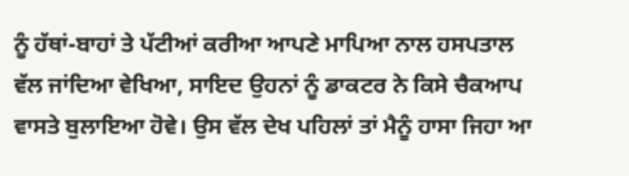ਨੂੰ ਹੱਥਾਂ-ਬਾਹਾਂ ਤੇ ਪੱਟੀਆਂ ਕਰੀਆ ਆਪਣੇ ਮਾਪਿਆ ਨਾਲ ਹਸਪਤਾਲ ਵੱਲ ਜਾਂਦਿਆ ਵੇਖਿਆ, ਸਾਇਦ ਉਹਨਾਂ ਨੂੰ ਡਾਕਟਰ ਨੇ ਕਿਸੇ ਚੈਕਆਪ ਵਾਸਤੇ ਬੁਲਾਇਆ ਹੋਵੇ। ਉਸ ਵੱਲ ਦੇਖ ਪਹਿਲਾਂ ਤਾਂ ਮੈਨੂੰ ਹਾਸਾ ਜਿਹਾ ਆ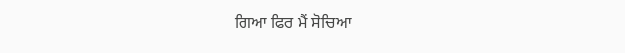ਗਿਆ ਫਿਰ ਮੈਂ ਸੋਚਿਆ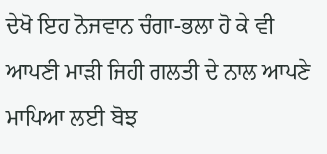ਦੇਖੋ ਇਹ ਨੋਜਵਾਨ ਚੰਗਾ-ਭਲਾ ਹੋ ਕੇ ਵੀ ਆਪਣੀ ਮਾੜੀ ਜਿਹੀ ਗਲਤੀ ਦੇ ਨਾਲ ਆਪਣੇ ਮਾਪਿਆ ਲਈ ਬੋਝ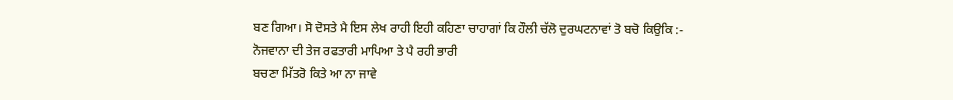ਬਣ ਗਿਆ। ਸੋ ਦੋਸਤੇ ਮੈ ਇਸ ਲੇਖ ਰਾਹੀ ਇਹੀ ਕਹਿਣਾ ਚਾਹਾਗਾਂ ਕਿ ਹੌਲੀ ਚੱਲੋ ਦੁਰਘਟਨਾਵਾਂ ਤੋ ਬਚੋ ਕਿਉਕਿ :-
ਨੋਜਵਾਨਾ ਦੀ ਤੇਜ ਰਫਤਾਰੀ ਮਾਪਿਆ ਤੇ ਪੈ ਰਹੀ ਭਾਰੀ
ਬਚਣਾ ਮਿੱਤਰੋ ਕਿਤੇ ਆ ਨਾ ਜਾਵੇ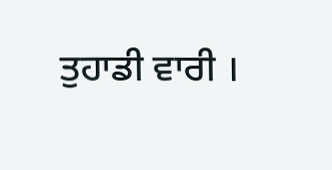ਤੁਹਾਡੀ ਵਾਰੀ ।